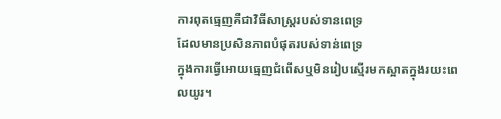ការពុតធ្មេញគឺជាវិធីសាស្រ្តរបស់ទានពេទ្រ
ដែលមានប្រសិនភាពបំផុតរបស់ទាន់ពេទ្រ
ក្នុងការធ្វើអោយធ្មេញជំពើសឬមិនរៀបស្មើរមកស្អាតក្នុងរយះពេលយូរ។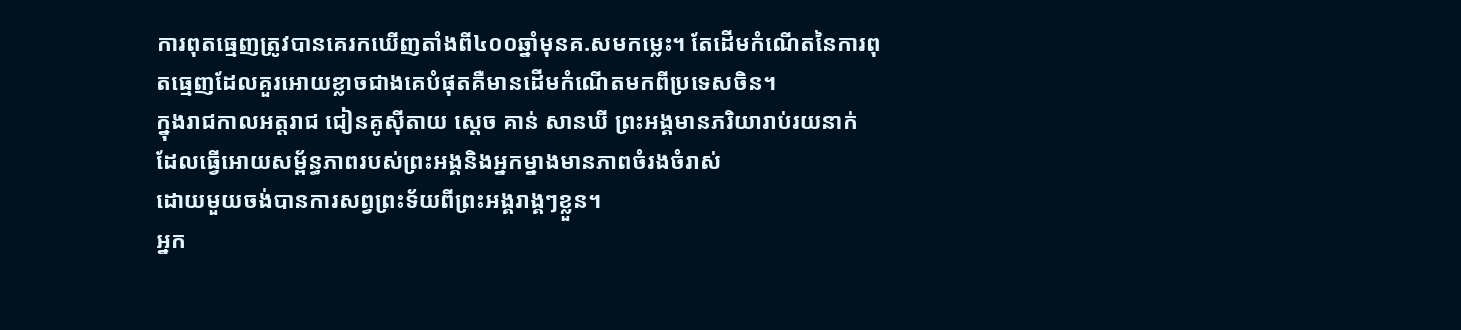ការពុតធ្មេញត្រូវបានគេរកឃើញតាំងពី៤០០ឆ្នាំមុនគ.សមកម្លេះ។ តែដើមកំណើតនៃការពុតធ្មេញដែលគួរអោយខ្លាចជាងគេបំផុតគឺមានដើមកំណើតមកពីប្រទេសចិន។
ក្នុងរាជកាលអត្តរាជ ជៀនគូស៊ីតាយ ស្តេច គាន់ សានឃី ព្រះអង្គមានភរិយារាប់រយនាក់ ដែលធ្វើអោយសម្ព័ន្ធភាពរបស់ព្រះអង្គនិងអ្នកម្នាងមានភាពចំរងចំរាស់
ដោយមួយចង់បានការសព្វព្រះទ័យពីព្រះអង្គរាង្គៗខ្លួន។
អ្នក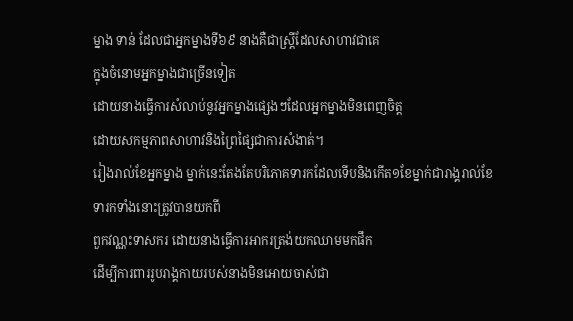ម្នាង ទាន់ ដែលជាអ្នកម្នាងទី៦៩ នាងគឺជាស្ត្រីដែលសាហាវជាគេ
ក្នុងចំនោមអ្នកម្នាងជាច្រើនទៀត
ដោយនាងធ្វើការសំលាប់នូវអ្នកម្នាងផ្សេងៗដែលអ្នកម្នាងមិនពេញចិត្ត
ដោយសកម្មភាពសាហាវនិងព្រៃផ្សៃជាការសំងាត់។
រៀងរាល់ខែអ្នកម្នាង ម្នាក់នេះតែងតែបរិភោគទារកដែលទើបនិងកើត១ខែម្នាក់ជារាង្គរាល់ខែ ទារកទាំងនោះត្រូវបានយកពី
ពួកវណ្ណះទាសករ ដោយនាងធ្វើការអាករត្រង់យកឈាមមកផឹក
ដើម្បីការពាររូបរាង្គកាយរបស់នាងមិនអោយចាស់ជា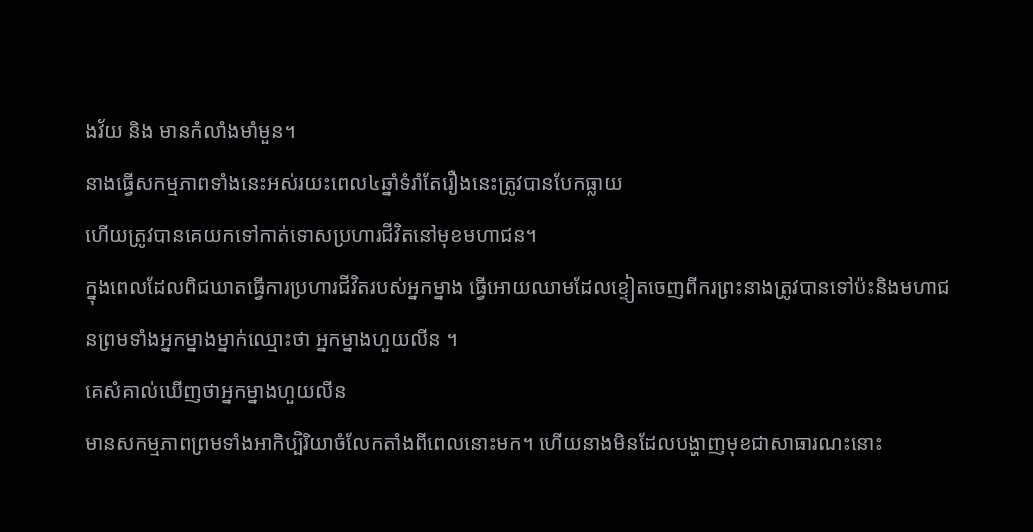ងវ័យ និង មានកំលាំងមាំមួន។
នាងធ្វើសកម្មភាពទាំងនេះអស់រយះពេល៤ឆ្នាំទំរាំតែរឿងនេះត្រូវបានបែកធ្លាយ
ហើយត្រូវបានគេយកទៅកាត់ទោសប្រហារជីវិតនៅមុខមហាជន។
ក្នុងពេលដែលពិជឃាតធ្វើការប្រហារជីវិតរបស់អ្នកម្នាង ធ្វើអោយឈាមដែលខ្ទៀតចេញពីករព្រះនាងត្រូវបានទៅប៉ះនិងមហាជនព្រមទាំងអ្នកម្នាងម្នាក់ឈ្មោះថា អ្នកម្នាងហួយលីន ។
គេសំគាល់ឃើញថាអ្នកម្នាងហួយលីន
មានសកម្មភាពព្រមទាំងអាកិប្បិរិយាចំលែកតាំងពីពេលនោះមក។ ហើយនាងមិនដែលបង្ហាញមុខជាសាធារណះនោះ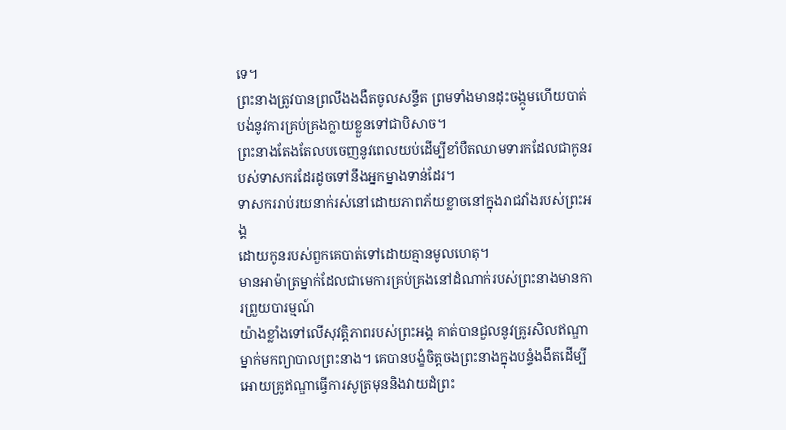ទេ។
ព្រះនាងត្រូវបានព្រលឹងងងឺតចូលសន្ទឹត ព្រមទាំងមានដុះចង្កូមហើយបាត់បង់នូវការគ្រប់គ្រងក្លាយខ្លួនទៅជាបិសាច។
ព្រះនាងតែងតែលបចេញនូវពេលយប់ដើម្បីខាំបឺតឈាមទារកដែលជាកូនរបស់ទាសករដែរដូចទៅនឹងអ្នកម្នាងទាន់ដែរ។
ទាសកររាប់រយនាក់រស់នៅដោយភាពភ័យខ្លាចនៅក្នុងរាជវាំងរបស់ព្រះអង្គ
ដោយកូនរបស់ពួកគេបាត់ទៅដោយគ្មានមូលហេតុ។
មានអាម៉ាត្រម្នាក់ដែលជាមេការគ្រប់គ្រងនៅដំណាក់របស់ព្រះនាងមានការព្រួយបារម្មណ៍
យ៉ាងខ្លាំងទៅលើសុវត្តិភាពរបស់ព្រះអង្គ គាត់បានជួលនូវគ្រូរសិលឥណ្ឌាម្នាក់មកព្យាបាលព្រះនាង។ គេបានបង្ខំចិត្តចងព្រះនាងក្នុងបន្ទំងងឹតដើម្បីអោយគ្រូឥណ្ឌាធ្វើការសូត្រមុននិងវាយដំព្រះ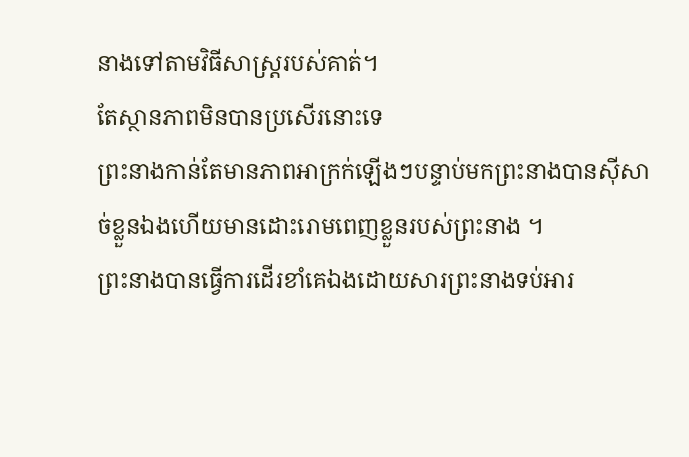នាងទៅតាមវិធីសាស្រ្តរបស់គាត់។
តែស្ថានភាពមិនបានប្រសើរនោះទេ
ព្រះនាងកាន់តែមានភាពអាក្រក់ឡើងៗបន្ទាប់មកព្រះនាងបានស៊ីសាច់ខ្លួនឯងហើយមានដោះរោមពេញខ្លួនរបស់ព្រះនាង ។
ព្រះនាងបានធ្វើការដើរខាំគេឯងដោយសារព្រះនាងទប់អារ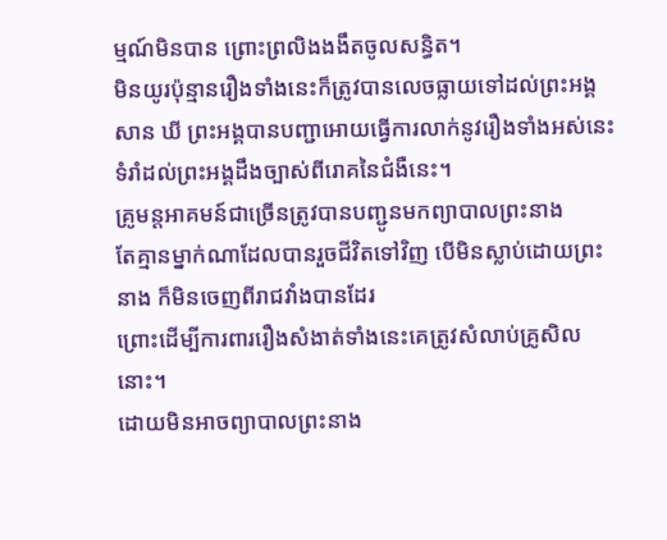ម្មណ៍មិនបាន ព្រោះព្រលិងងងឹតចូលសន្ធិត។
មិនយូរប៉ុន្មានរឿងទាំងនេះក៏ត្រូវបានលេចធ្លាយទៅដល់ព្រះអង្គ
សាន ឃី ព្រះអង្គបានបញ្ជាអោយធ្វើការលាក់នូវរឿងទាំងអស់នេះ
ទំរាំដល់ព្រះអង្គដឹងច្បាស់ពីរោគនៃជំងឺនេះ។
គ្រូមន្តអាគមន៍ជាច្រើនត្រូវបានបញ្ជូនមកព្យាបាលព្រះនាង
តែគ្មានម្នាក់ណាដែលបានរួចជីវិតទៅវិញ បើមិនស្លាប់ដោយព្រះនាង ក៏មិនចេញពីរាជវាំងបានដែរ
ព្រោះដើម្បីការពាររឿងសំងាត់ទាំងនេះគេត្រូវសំលាប់គ្រូសិលនោះ។
ដោយមិនអាចព្យាបាលព្រះនាង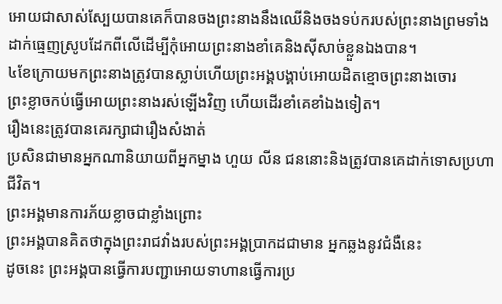អោយជាសាស់ស្បែយបានគេក៏បានចងព្រះនាងនឹងឈើនិងចងទប់ករបស់ព្រះនាងព្រមទាំងដាក់ធ្មេញស្រូបដែកពីលើដើម្បីកុំអោយព្រះនាងខាំគេនិងស៊ីសាច់ខ្លួនឯងបាន។
៤ខែក្រោយមកព្រះនាងត្រូវបានស្លាប់ហើយព្រះអង្គបង្គាប់អោយដិតខ្មោចព្រះនាងចោរ
ព្រះខ្លាចកប់ធ្វើអោយព្រះនាងរស់ឡើងវិញ ហើយដើរខាំគេខាំឯងទៀត។
រឿងនេះត្រូវបានគេរក្សាជារឿងសំងាត់
ប្រសិនជាមានអ្នកណានិយាយពីអ្នកម្នាង ហួយ លីន ជននោះនិងត្រូវបានគេដាក់ទោសប្រហាជីវិត។
ព្រះអង្គមានការភ័យខ្លាចជាខ្លាំងព្រោះ
ព្រះអង្គបានគិតថាក្នុងព្រះរាជវាំងរបស់ព្រះអង្គប្រាកដជាមាន អ្នកឆ្លងនូវជំងឺនេះ
ដូចនេះ ព្រះអង្គបានធ្វើការបញ្ជាអោយទាហានធ្វើការប្រ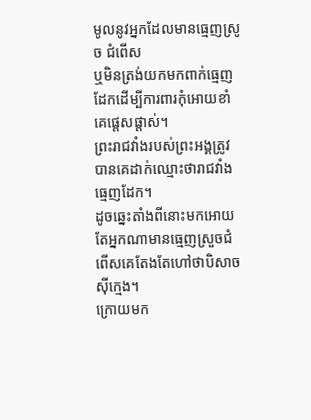មូលនូវអ្នកដែលមានធ្មេញស្រូច ជំពើស
ឬមិនត្រង់យកមកពាក់ធ្មេញដែកដើម្បីការពារកុំអោយខាំគេផ្តេសផ្តាស់។
ព្រះរាជវាំងរបស់ព្រះអង្គត្រូវបានគេដាក់ឈ្មោះថារាជវាំងធ្មេញដែក។
ដូចឆ្នេះតាំងពីនោះមកអោយតែអ្នកណាមានធ្មេញស្រួចជំពើសគេតែងតែហៅថាបិសាចស៊ីក្មេង។
ក្រោយមក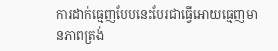ការដាក់ធ្មេញបែបនេះបែរជាធ្វើអោយធ្មេញមានភាពត្រង់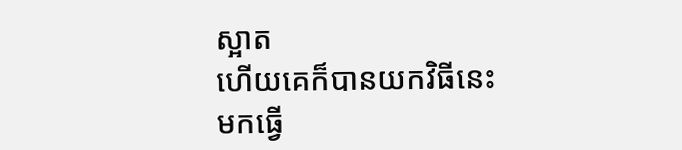ស្អាត
ហើយគេក៏បានយកវិធីនេះមកធ្វើ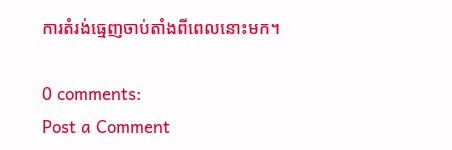ការតំរង់ធ្មេញចាប់តាំងពីពេលនោះមក។

0 comments:
Post a Comment